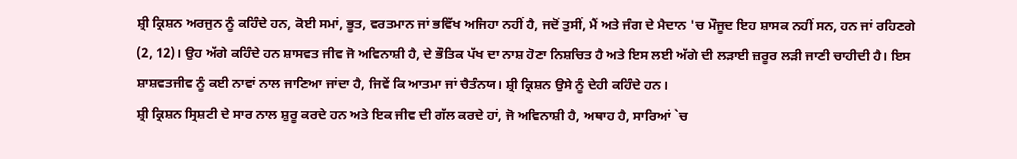ਸ਼੍ਰੀ ਕ੍ਰਿਸ਼ਨ ਅਰਜੁਨ ਨੂੰ ਕਹਿੰਦੇ ਹਨ, ਕੋਈ ਸਮਾਂ, ਭੂਤ, ਵਰਤਮਾਨ ਜਾਂ ਭਵਿੱਖ ਅਜਿਹਾ ਨਹੀਂ ਹੈ, ਜਦੋਂ ਤੁਸੀਂ, ਮੈਂ ਅਤੇ ਜੰਗ ਦੇ ਮੈਦਾਨ 'ਚ ਮੌਜੂਦ ਇਹ ਸ਼ਾਸਕ ਨਹੀਂ ਸਨ, ਹਨ ਜਾਂ ਰਹਿਣਗੇ (2, 12)। ਉਹ ਅੱਗੇ ਕਹਿੰਦੇ ਹਨ ਸ਼ਾਸਵਤ ਜੀਵ ਜੋ ਅਵਿਨਾਸ਼ੀ ਹੈ, ਦੇ ਭੌਤਿਕ ਪੱਖ ਦਾ ਨਾਸ਼ ਹੋਣਾ ਨਿਸ਼ਚਿਤ ਹੈ ਅਤੇ ਇਸ ਲਈ ਅੱਗੇ ਦੀ ਲੜਾਈ ਜ਼ਰੂਰ ਲੜੀ ਜਾਣੀ ਚਾਹੀਦੀ ਹੈ। ਇਸ ਸ਼ਾਸ਼ਵਤਜੀਵ ਨੂੰ ਕਈ ਨਾਵਾਂ ਨਾਲ ਜਾਣਿਆ ਜਾਂਦਾ ਹੈ, ਜਿਵੇਂ ਕਿ ਆਤਮਾ ਜਾਂ ਚੈਤੰਨਯ। ਸ਼੍ਰੀ ਕ੍ਰਿਸ਼ਨ ਉਸੇ ਨੂੰ ਦੇਹੀ ਕਹਿੰਦੇ ਹਨ।
ਸ਼੍ਰੀ ਕ੍ਰਿਸ਼ਨ ਸ੍ਰਿਸ਼ਟੀ ਦੇ ਸਾਰ ਨਾਲ ਸ਼ੁਰੂ ਕਰਦੇ ਹਨ ਅਤੇ ਇਕ ਜੀਵ ਦੀ ਗੱਲ ਕਰਦੇ ਹਾਂ, ਜੋ ਅਵਿਨਾਸ਼ੀ ਹੈ, ਅਥਾਹ ਹੈ, ਸਾਰਿਆਂ `ਚ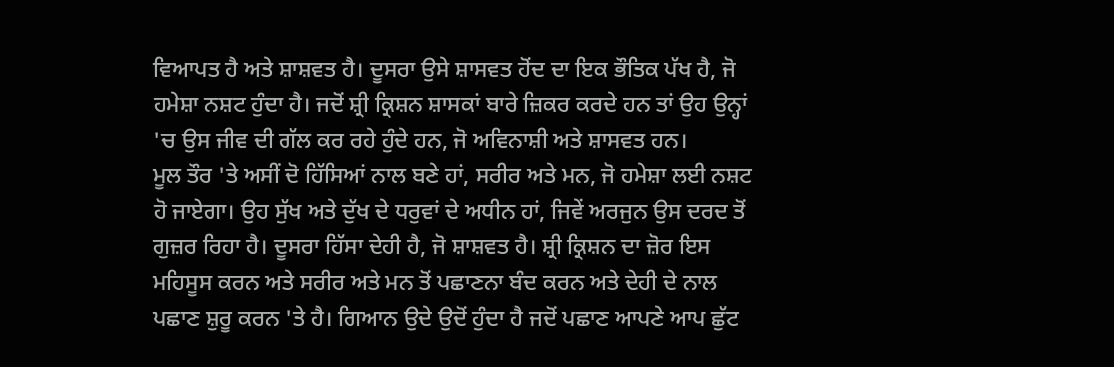ਵਿਆਪਤ ਹੈ ਅਤੇ ਸ਼ਾਸ਼ਵਤ ਹੈ। ਦੂਸਰਾ ਉਸੇ ਸ਼ਾਸਵਤ ਹੋਂਦ ਦਾ ਇਕ ਭੌਤਿਕ ਪੱਖ ਹੈ, ਜੋ ਹਮੇਸ਼ਾ ਨਸ਼ਟ ਹੁੰਦਾ ਹੈ। ਜਦੋਂ ਸ਼੍ਰੀ ਕ੍ਰਿਸ਼ਨ ਸ਼ਾਸਕਾਂ ਬਾਰੇ ਜ਼ਿਕਰ ਕਰਦੇ ਹਨ ਤਾਂ ਉਹ ਉਨ੍ਹਾਂ 'ਚ ਉਸ ਜੀਵ ਦੀ ਗੱਲ ਕਰ ਰਹੇ ਹੁੰਦੇ ਹਨ, ਜੋ ਅਵਿਨਾਸ਼ੀ ਅਤੇ ਸ਼ਾਸਵਤ ਹਨ।
ਮੂਲ ਤੌਰ 'ਤੇ ਅਸੀਂ ਦੋ ਹਿੱਸਿਆਂ ਨਾਲ ਬਣੇ ਹਾਂ, ਸਰੀਰ ਅਤੇ ਮਨ, ਜੋ ਹਮੇਸ਼ਾ ਲਈ ਨਸ਼ਟ ਹੋ ਜਾਏਗਾ। ਉਹ ਸੁੱਖ ਅਤੇ ਦੁੱਖ ਦੇ ਧਰੁਵਾਂ ਦੇ ਅਧੀਨ ਹਾਂ, ਜਿਵੇਂ ਅਰਜੁਨ ਉਸ ਦਰਦ ਤੋਂ ਗੁਜ਼ਰ ਰਿਹਾ ਹੈ। ਦੂਸਰਾ ਹਿੱਸਾ ਦੇਹੀ ਹੈ, ਜੋ ਸ਼ਾਸ਼ਵਤ ਹੈ। ਸ਼੍ਰੀ ਕ੍ਰਿਸ਼ਨ ਦਾ ਜ਼ੋਰ ਇਸ ਮਹਿਸੂਸ ਕਰਨ ਅਤੇ ਸਰੀਰ ਅਤੇ ਮਨ ਤੋਂ ਪਛਾਣਨਾ ਬੰਦ ਕਰਨ ਅਤੇ ਦੇਹੀ ਦੇ ਨਾਲ ਪਛਾਣ ਸ਼ੁਰੂ ਕਰਨ 'ਤੇ ਹੈ। ਗਿਆਨ ਉਦੇ ਉਦੋਂ ਹੁੰਦਾ ਹੈ ਜਦੋਂ ਪਛਾਣ ਆਪਣੇ ਆਪ ਛੁੱਟ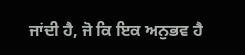ਜਾਂਦੀ ਹੈ, ਜੋ ਕਿ ਇਕ ਅਨੁਭਵ ਹੈ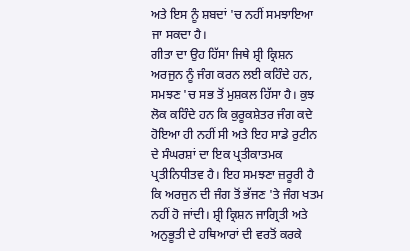ਅਤੇ ਇਸ ਨੂੰ ਸ਼ਬਦਾਂ 'ਚ ਨਹੀਂ ਸਮਝਾਇਆ ਜਾ ਸਕਦਾ ਹੈ।
ਗੀਤਾ ਦਾ ਉਹ ਹਿੱਸਾ ਜਿਥੇ ਸ਼੍ਰੀ ਕ੍ਰਿਸ਼ਨ ਅਰਜੁਨ ਨੂੰ ਜੰਗ ਕਰਨ ਲਈ ਕਹਿੰਦੇ ਹਨ, ਸਮਝਣ 'ਚ ਸਭ ਤੋਂ ਮੁਸ਼ਕਲ ਹਿੱਸਾ ਹੈ। ਕੁਝ ਲੋਕ ਕਹਿੰਦੇ ਹਨ ਕਿ ਕੁਰੂਕਸ਼ੇਤਰ ਜੰਗ ਕਦੇ ਹੋਇਆ ਹੀ ਨਹੀਂ ਸੀ ਅਤੇ ਇਹ ਸਾਡੇ ਰੁਟੀਨ ਦੇ ਸੰਘਰਸ਼ਾਂ ਦਾ ਇਕ ਪ੍ਰਤੀਕਾਤਮਕ ਪ੍ਰਤੀਨਿਧੀਤਵ ਹੈ। ਇਹ ਸਮਝਣਾ ਜ਼ਰੂਰੀ ਹੈ ਕਿ ਅਰਜੁਨ ਦੀ ਜੰਗ ਤੋਂ ਭੱਜਣ 'ਤੇ ਜੰਗ ਖਤਮ ਨਹੀਂ ਹੋ ਜਾਂਦੀ। ਸ਼੍ਰੀ ਕ੍ਰਿਸ਼ਨ ਜਾਗ੍ਰਿਤੀ ਅਤੇ ਅਨੁਭੂਤੀ ਦੇ ਹਥਿਆਰਾਂ ਦੀ ਵਰਤੋਂ ਕਰਕੇ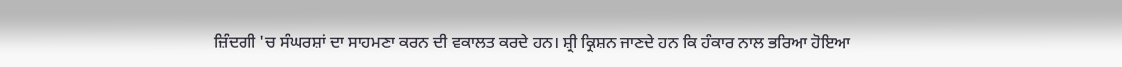ਜ਼ਿੰਦਗੀ 'ਚ ਸੰਘਰਸ਼ਾਂ ਦਾ ਸਾਹਮਣਾ ਕਰਨ ਦੀ ਵਕਾਲਤ ਕਰਦੇ ਹਨ। ਸ਼੍ਰੀ ਕ੍ਰਿਸ਼ਨ ਜਾਣਦੇ ਹਨ ਕਿ ਹੰਕਾਰ ਨਾਲ ਭਰਿਆ ਹੋਇਆ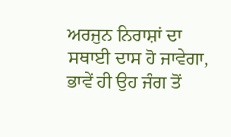ਅਰਜੁਨ ਨਿਰਾਸ਼ਾਂ ਦਾ ਸਥਾਈ ਦਾਸ ਹੋ ਜਾਵੇਗਾ, ਭਾਵੇਂ ਹੀ ਉਹ ਜੰਗ ਤੋਂ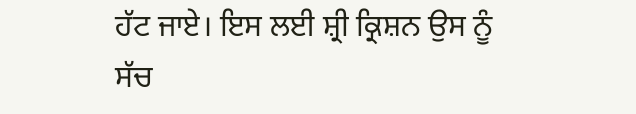ਹੱਟ ਜਾਏ। ਇਸ ਲਈ ਸ਼੍ਰੀ ਕ੍ਰਿਸ਼ਨ ਉਸ ਨੂੰ ਸੱਚ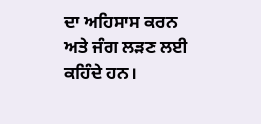ਦਾ ਅਹਿਸਾਸ ਕਰਨ ਅਤੇ ਜੰਗ ਲੜਣ ਲਈ ਕਹਿੰਦੇ ਹਨ।